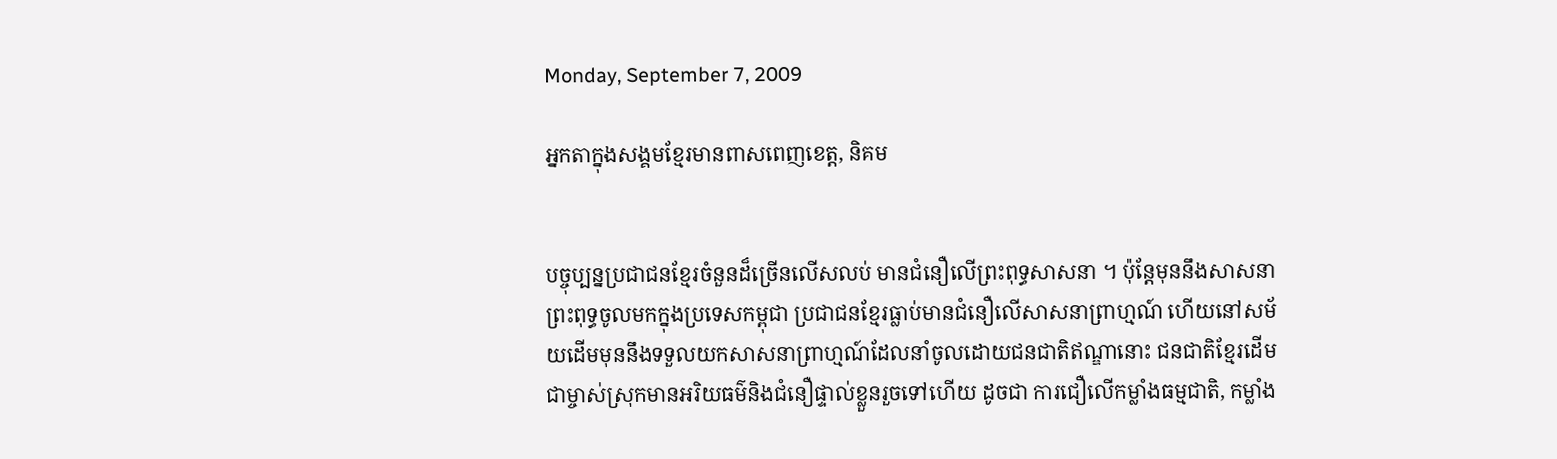Monday, September 7, 2009

អ្នកតាក្នុងសង្គមខ្មែរមានពាសពេញខេត្ត, និគម


បច្ចុប្បន្នប្រជាជនខ្មែរចំនួនដ៏ច្រើនលើសលប់ មានជំនឿលើព្រះពុទ្ធសាសនា ។ ប៉ុន្តែមុននឹងសាសនាព្រះពុទ្ធចូលមកក្នុងប្រទេសកម្ពុជា ប្រជាជនខ្មែរធ្លាប់មានជំនឿលើសាសនាព្រាហ្មណ៍ ហើយនៅសម័យដើមមុននឹងទទួលយកសាសនាព្រាហ្មណ៍ដែលនាំចូលដោយជនជាតិឥណ្ឌានោះ ជនជាតិខ្មែរដើមជាម្ចាស់ស្រុកមានអរិយធម៌និងជំនឿផ្ទាល់ខ្លួនរួចទៅហើយ ដូចជា ការជឿលើកម្លាំងធម្មជាតិ, កម្លាំង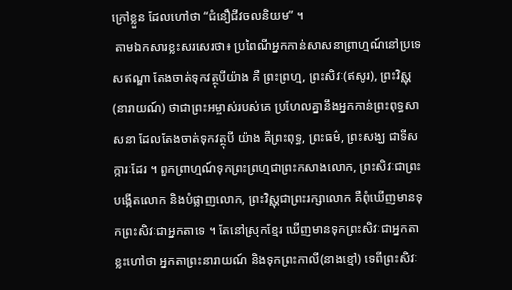ក្រៅខ្លួន ដែលហៅថា “ជំនឿជីវចលនិយម” ។
 តាមឯកសារខ្លះសរសេរថា៖ ប្រពៃណីអ្នកកាន់សាសនាព្រាហ្មណ៍នៅប្រទេសឥណ្ឌា តែងចាត់ទុកវត្ថុបីយ៉ាង គឺ ព្រះព្រហ្ម, ព្រះសិវៈ(ឥសូរ), ព្រះវិស្ណុ (នារាយណ៍) ថាជាព្រះអម្ចាស់របស់គេ ប្រហែលគ្នានឹងអ្នកកាន់ព្រះពុទ្ធសាសនា ដែលតែងចាត់ទុកវត្ថុបី យ៉ាង គឺព្រះពុទ្ធ, ព្រះធម៌, ព្រះសង្ឃ ជាទីសក្ការៈដែរ ។ ពួកព្រាហ្មណ៍ទុកព្រះព្រហ្មជាព្រះកសាងលោក, ព្រះសិវៈជាព្រះបង្កើតលោក និងបំផ្លាញលោក, ព្រះវិស្ណុជាព្រះរក្សាលោក គឺពុំឃើញមានទុកព្រះសិវៈជាអ្នកតាទេ ។ តែនៅស្រុកខ្មែរ ឃើញមានទុកព្រះសិវៈជាអ្នកតា ខ្លះហៅថា អ្នកតាព្រះនារាយណ៍ និងទុកព្រះកាលី(នាងខ្មៅ) ទេពីព្រះសិវៈ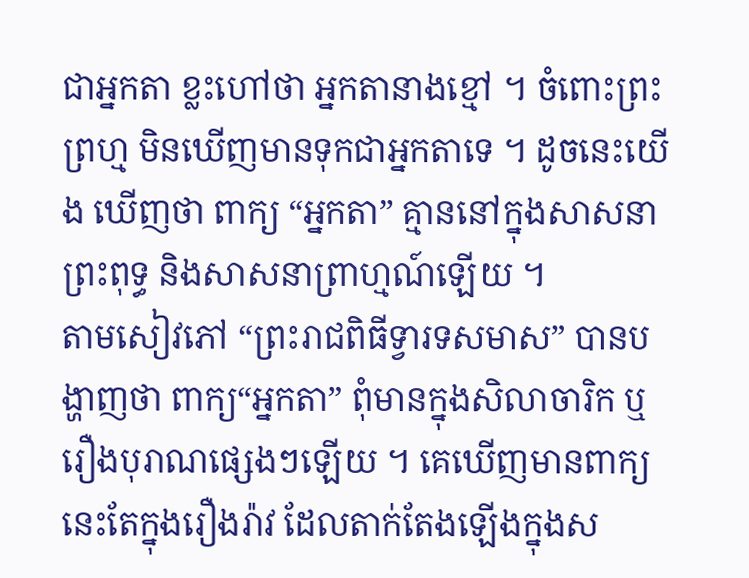ជាអ្នកតា ខ្លះហៅថា អ្នកតានាងខ្មៅ ។ ចំពោះព្រះព្រហ្ម មិនឃើញមានទុកជាអ្នកតាទេ ។ ដូចនេះយើង ឃើញថា ពាក្យ “អ្នកតា” គ្មាននៅក្នុងសាសនាព្រះពុទ្ធ និងសាសនាព្រាហ្មណ៍ឡើយ ។
តាមសៀវភៅ “ព្រះរាជពិធីទ្វារទសមាស” បានបង្ហាញថា ពាក្យ“អ្នកតា” ពុំមានក្នុងសិលាចារិក ឬរឿងបុរាណផ្សេងៗឡើយ ។ គេឃើញមានពាក្យនេះតែក្នុងរឿងរ៉ាវ ដែលតាក់តែងឡើងក្នុងស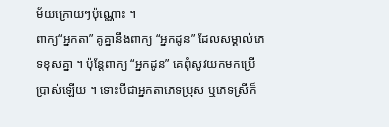ម័យក្រោយៗប៉ុណ្ណោះ ។
ពាក្យ“អ្នកតា” គូគ្នានឹងពាក្យ “អ្នកដូន” ដែលសម្គាល់ភេទខុសគ្នា ។ ប៉ុន្តែពាក្យ “អ្នកដូន” គេពុំសូវយកមកប្រើប្រាស់ឡើយ ។ ទោះបីជាអ្នកតាភេទប្រុស ឬភេទស្រីក៏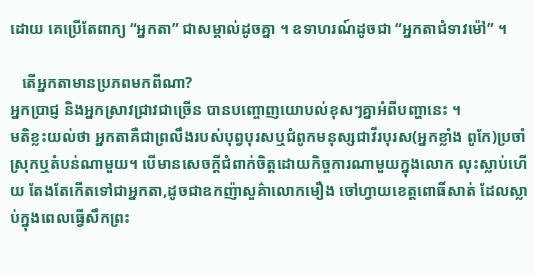ដោយ គេប្រើតែពាក្យ “អ្នកតា” ជាសម្គាល់ដូចគ្នា ។ ឧទាហរណ៍ដូចជា “អ្នកតាជំទាវម៉ៅ” ។

   តើអ្នកតាមានប្រភពមកពីណា?
អ្នកប្រាជ្ញ និងអ្នកស្រាវជ្រាវជាច្រើន បានបញ្ចោញយោបល់ខុសៗគ្នាអំពីបញ្ហានេះ ។
មតិខ្លះយល់ថា អ្នកតាគឺជាព្រលឹងរបស់បុព្វបុរសឬជំពូកមនុស្សជាវីរបុរស(អ្នកខ្លាំង ពូកែ)ប្រចាំស្រុកឬតំបន់ណាមួយ។ បើមានសេចក្តីជំពាក់ចិត្តដោយកិច្ចការណាមួយក្នុងលោក លុះស្លាប់ហើយ តែងតែកើតទៅជាអ្នកតា,ដូចជាឧកញ៉ាសួគ៌ាលោកមឿង ចៅហ្វាយខេត្តពោធិ៍សាត់ ដែលស្លាប់ក្នុងពេលធ្វើសឹកព្រះ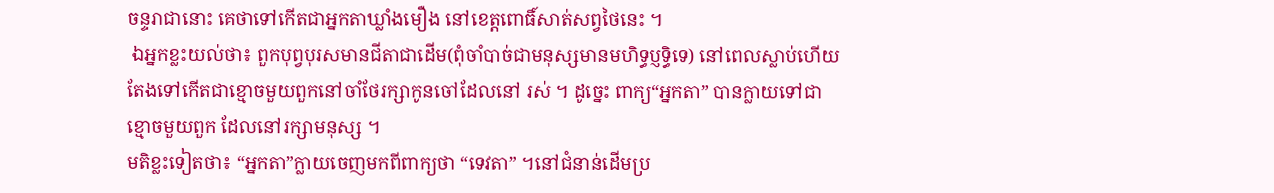ចន្ទរាជានោះ គេថាទៅកើតជាអ្នកតាឃ្លាំងមឿង នៅខេត្តពោធិ៍សាត់សព្វថៃនេះ ។
 ឯអ្នកខ្លះយល់ថា៖ ពួកបុព្វបុរសមានជីតាជាដើម(ពុំចាំបាច់ជាមនុស្សមានមហិទ្ធប្ញទ្ធិទេ) នៅពេលស្លាប់ហើយ តែងទៅកើតជាខ្មោចមួយពួកនៅចាំថែរក្សាកូនចៅដែលនៅ រស់ ។ ដូច្នេះ ពាក្យ“អ្នកតា” បានក្លាយទៅជាខ្មោចមួយពួក ដែលនៅរក្សាមនុស្ស ។
មតិខ្លះទៀតថា៖ “អ្នកតា”ក្លាយចេញមកពីពាក្យថា “ទេវតា” ។នៅជំនាន់ដើមប្រ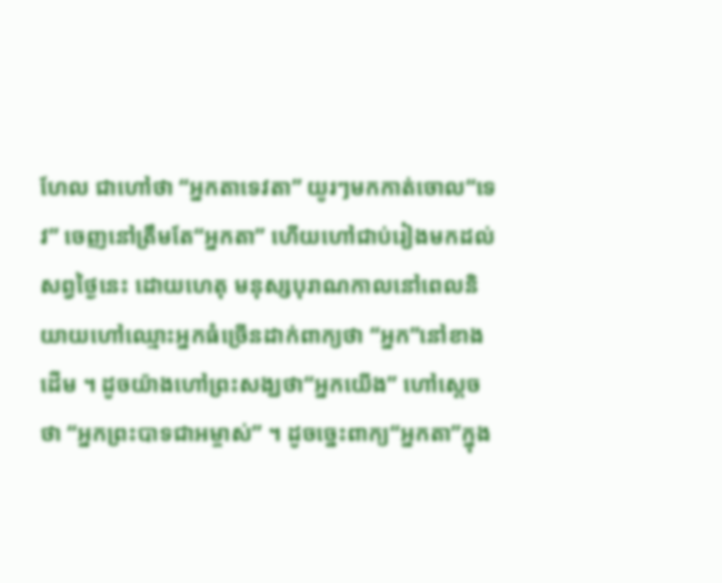ហែល ជាហៅថា “អ្នកតាទេវតា” យូរៗមកកាត់ចោល“ទេវ” ចេញនៅត្រឹមតែ“អ្នកតា” ហើយហៅជាប់រៀងមកដល់សព្វថៃ្ងនេះ ដោយហេតុ មនុស្សបុរាណកាលនៅពេលនិយាយហៅឈ្មោះអ្នកធំច្រើនដាក់ពាក្យថា “អ្នក”នៅខាងដើម ។ ដូចយ៉ាងហៅព្រះសង្ឃថា“អ្នកយើង” ហៅស្តេចថា “អ្នកព្រះបាទជាអម្ចាស់” ។ ដូចច្នេះពាក្យ“អ្នកតា”ក្នុង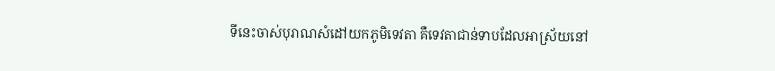ទីនេះចាស់បុរាណសំដៅយកភូមិទេវតា គឺទេវតាជាន់ទាបដែលអាស្រ័យនៅ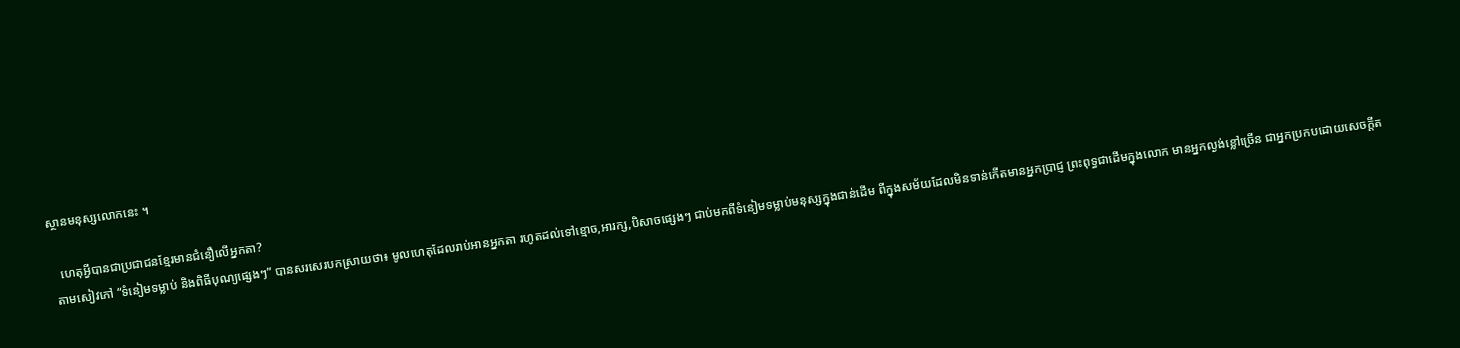ស្ថានមនុស្សលោកនេះ ។

   ហេតុអ្វីបានជាប្រជាជនខ្មែរមានជំនឿលើអ្នកតា?
 តាមសៀវភៅ “ទំនៀមទម្លាប់ និងពិធីបុណ្យផ្សេងៗ” បានសរសេរបកស្រាយថា៖ មូលហេតុដែលរាប់អានអ្នកតា រហូតដល់ទៅខ្មោច,អារក្ស,បិសាចផ្សេងៗ ជាប់មកពីទំនៀមទម្លាប់មនុស្សក្នុងជាន់ដើម ពីក្នុងសម័យដែលមិនទាន់កើតមានអ្នកប្រាជ្ញ ព្រះពុទ្ធជាដើមក្នុងលោក មានអ្នកល្ងង់ខ្លៅច្រើន ជាអ្នកប្រកបដោយសេចក្តីត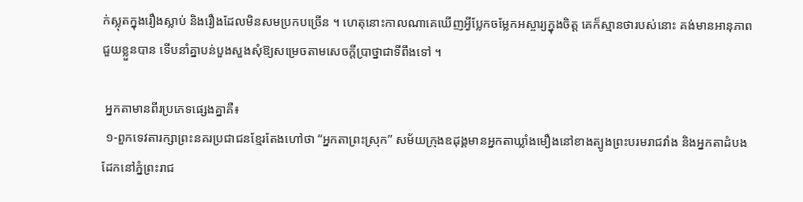ក់ស្លុតក្នុងរឿងស្លាប់ និងរឿងដែលមិនសមប្រកបច្រើន ។ ហេតុនោះកាលណាគេឃើញអ្វីប្លែកចម្លែកអស្ចារ្យក្នុងចិត្ត គេក៏ស្មានថារបស់នោះ គង់មានអានុភាពជួយខ្លួនបាន ទើបនាំគ្នាបន់បួងសួងសុំឱ្យសម្រេចតាមសេចក្តីប្រាថ្នាជាទីពឹងទៅ ។

 អ្នកតាមានពីរប្រភេទផ្សេងគ្នាគឺ៖
 ១-ពួកទេវតារក្សាព្រះនគរប្រជាជនខ្មែរតែងហៅថា “អ្នកតាព្រះស្រុក” សម័យក្រុងឧដុង្គមានអ្នកតាឃ្លាំងមឿងនៅខាងត្បូងព្រះបរមរាជវាំង និងអ្នកតាដំបងដែកនៅភ្នំព្រះរាជ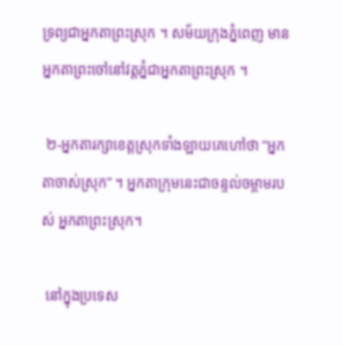ទ្រព្យជាអ្នកតាព្រះស្រុក ។ សម័យក្រុងភ្នំពេញ មានអ្នកតាព្រះចៅនៅវត្តភ្នំជាអ្នកតាព្រះស្រុក ។

 ២-អ្នកតារក្សាខេត្តស្រុកទាំងឡាយគេហៅថា “អ្នកតាចាស់ស្រុក” ។ អ្នកតាក្រុមនេះជាចន្ទល់ចម្ពាមរបស់ អ្នកតាព្រះស្រុក។

 នៅក្នុងប្រទេស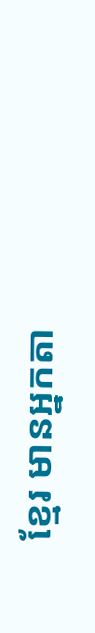ខ្មែរ មានអ្នកតា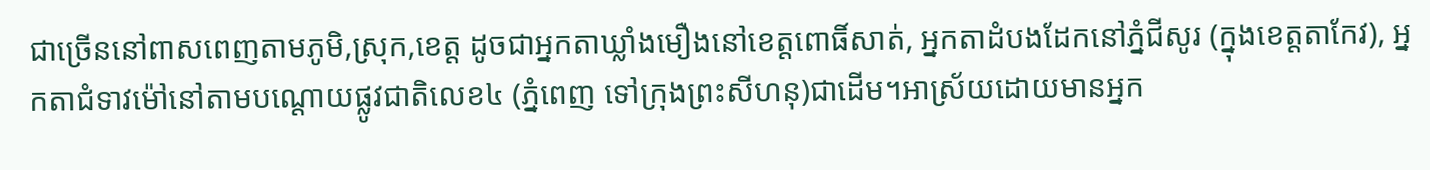ជាច្រើននៅពាសពេញតាមភូមិ,ស្រុក,ខេត្ត ដូចជាអ្នកតាឃ្លាំងមឿងនៅខេត្តពោធិ៍សាត់, អ្នកតាដំបងដែកនៅភ្នំជីសូរ (ក្នុងខេត្តតាកែវ), អ្នកតាជំទាវម៉ៅនៅតាមបណ្តោយផ្លូវជាតិលេខ៤ (ភ្នំពេញ ទៅក្រុងព្រះសីហនុ)ជាដើម។អាស្រ័យដោយមានអ្នក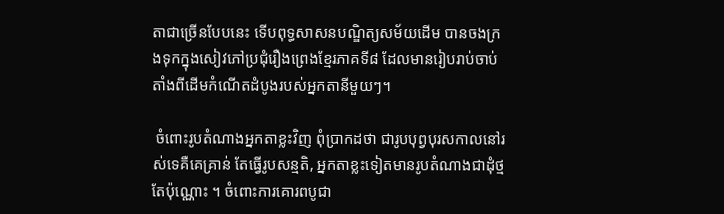តាជាច្រើនបែបនេះ ទើបពុទ្ធសាសនបណ្ឌិត្យសម័យដើម បានចងក្រងទុកក្នុងសៀវភៅប្រជុំរឿងព្រេងខ្មែរភាគទី៨ ដែលមានរៀបរាប់ចាប់តាំងពីដើមកំណើតដំបូងរបស់អ្នកតានីមួយៗ។

 ចំពោះរូបតំណាងអ្នកតាខ្លះវិញ ពុំប្រាកដថា ជារូបបុព្វបុរសកាលនៅរស់ទេគឺគេគ្រាន់ តែធ្វើរូបសន្មតិ, អ្នកតាខ្លះទៀតមានរូបតំណាងជាដុំថ្មតែប៉ុណ្ណោះ ។ ចំពោះការគោរពបូជា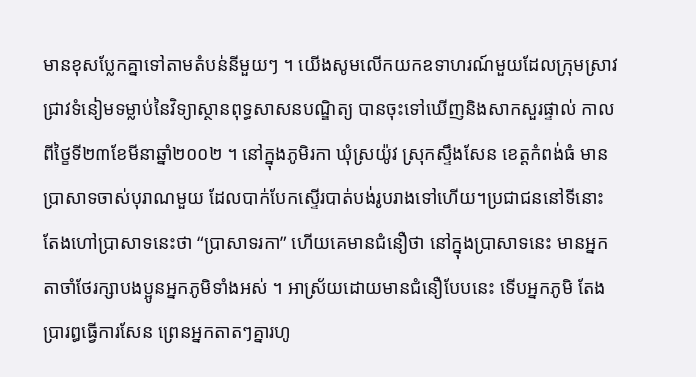មានខុសប្លែកគ្នាទៅតាមតំបន់នីមួយៗ ។ យើងសូមលើកយកឧទាហរណ៍មួយដែលក្រុមស្រាវជ្រាវទំនៀមទម្លាប់នៃវិទ្យាស្ថានពុទ្ធសាសនបណ្ឌិត្យ បានចុះទៅឃើញនិងសាកសួរផ្ទាល់ កាលពីថ្ខៃទី២៣ខែមីនាឆ្នាំ២០០២ ។ នៅក្នុងភូមិរកា ឃុំស្រយ៉ូវ ស្រុកស្ទឹងសែន ខេត្តកំពង់ធំ មានប្រាសាទចាស់បុរាណមួយ ដែលបាក់បែកស្ទើរបាត់បង់រូបរាងទៅហើយ។ប្រជាជននៅទីនោះ តែងហៅប្រាសាទនេះថា “ប្រាសាទរកា” ហើយគេមានជំនឿថា នៅក្នុងប្រាសាទនេះ មានអ្នកតាចាំថែរក្សាបងប្អូនអ្នកភូមិទាំងអស់ ។ អាស្រ័យដោយមានជំនឿបែបនេះ ទើបអ្នកភូមិ តែងប្រារឰធ្វើការសែន ព្រេនអ្នកតាតៗគ្នារហូ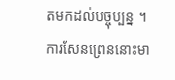តមកដល់បច្ចុប្បន្ន ។ ការសែនព្រេននោះមា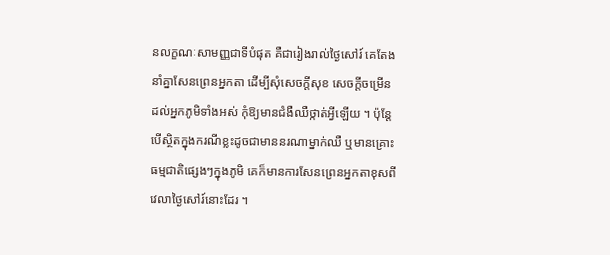នលក្ខណៈសាមញ្ញជាទីបំផុត គឺជារៀងរាល់ថៃ្ងសៅរ៍ គេតែងនាំគ្នាសែនព្រេនអ្នកតា ដើម្បីសុំសេចក្តីសុខ សេចក្តីចម្រើន ដល់អ្នកភូមិទាំងអស់ កុំឱ្យមានជំងឺឈឺថ្កាត់អ្វីឡើយ ។ ប៉ុន្តែបើស្ថិតក្នុងករណីខ្លះដូចជាមាននរណាម្នាក់ឈឺ ឬមានគ្រោះធម្មជាតិផ្សេងៗក្នុងភូមិ គេក៏មានការសែនព្រេនអ្នកតាខុសពីវេលាថៃ្ងសៅរ៍នោះដែរ ។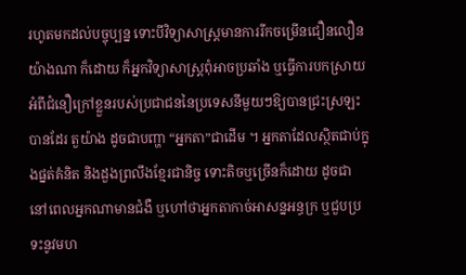រហូតមកដល់បច្ចុប្បន្ន ទោះបីវិទ្យាសាស្ត្រមានការរីកចម្រើនជឿនលឿនយ៉ាងណា ក៏ដោយ ក៏អ្នកវិទ្យាសាស្ត្រពុំអាចប្រឆាំង ឬធ្វើការបកស្រាយអំពីជំនឿក្រៅខ្លួនរបស់ប្រជាជននៃប្រទេសនីមួយៗឱ្យបានជ្រះស្រឡះបានដែរ តួយ៉ាង ដូចជាបញ្ហា “អ្នកតា”ជាដើម ។ អ្នកតាដែលស្ថិតជាប់ក្នុងផ្នត់គំនិត និងដួងព្រលឹងខ្មែរជានិច្ច ទោះតិចឬច្រើនក៏ដោយ ដូចជា នៅពេលអ្នកណាមានជំងឺ ឬហៅថាអ្នកតាកាច់អាសន្នអន្ធក្រ ឬជួបប្រទះនូវមហ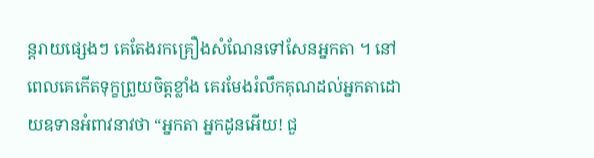ន្តរាយផ្សេងៗ គេតែងរកគ្រឿងសំណែនទៅសែនអ្នកតា ។ នៅពេលគេកើតទុក្ខព្រួយចិត្តខ្លាំង គេរមែងរំលឹកគុណដល់អ្នកតាដោយឧទានអំពាវនាវថា “អ្នកតា អ្នកដូនអើយ! ជួ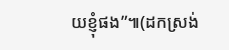យខ្ញុំផង”៕(ដកស្រង់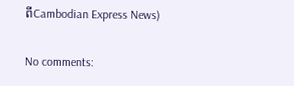ពីCambodian Express News)

No comments: